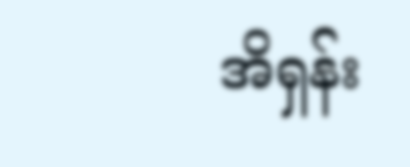အိရှန်း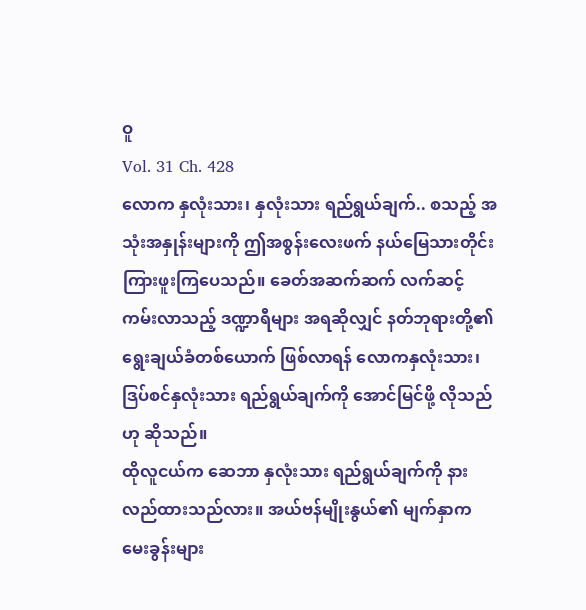ဝူ
Vol. 31 Ch. 428
လောက နှလုံးသား၊ နှလုံးသား ရည်ရွယ်ချက်.. စသည့် အသုံးအနှုန်းများကို ဤအစွန်းလေးဖက် နယ်မြေသားတိုင်း ကြားဖူးကြပေသည်။ ခေတ်အဆက်ဆက် လက်ဆင့်ကမ်းလာသည့် ဒဏ္ဍာရီများ အရဆိုလျှင် နတ်ဘုရားတို့၏ ရွေးချယ်ခံတစ်ယောက် ဖြစ်လာရန် လောကနှလုံးသား၊ ဒြပ်စင်နှလုံးသား ရည်ရွယ်ချက်ကို အောင်မြင်ဖို့ လိုသည်ဟု ဆိုသည်။
ထိုလူငယ်က ဆေဘာ နှလုံးသား ရည်ရွယ်ချက်ကို နားလည်ထားသည်လား။ အယ်ဗန်မျိုးနွယ်၏ မျက်နှာက မေးခွန်းများ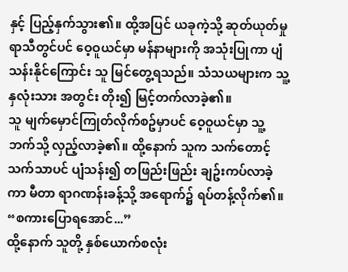နှင့် ပြည့်နှက်သွား၏။ ထို့အပြင် ယခုကဲ့သို့ ဆုတ်ယုတ်မှု ရာသီတွင်ပင် ဝေ့ဝူယင်မှာ မန်နာများကို အသုံးပြုကာ ပျံသန်းနိုင်ကြောင်း သူ မြင်တွေ့ရသည်။ သံသယများက သူ့နှလုံးသား အတွင်း တိုး၍ မြင့်တက်လာခဲ့၏။
သူ မျက်မှောင်ကြုတ်လိုက်စဥ်မှာပင် ဝေ့ဝူယင်မှာ သူ့ဘက်သို့ လှည့်လာခဲ့၏။ ထို့နောက် သူက သက်တောင့်သက်သာပင် ပျံသန်း၍ တဖြည်းဖြည်း ချဥ်းကပ်လာခဲ့ကာ မီတာ ရာဂဏန်းခန့်သို့ အရောက်၌ ရပ်တန့်လိုက်၏။
“စကားပြောရအောင်...”
ထို့နောက် သူတို့ နှစ်ယောက်စလုံး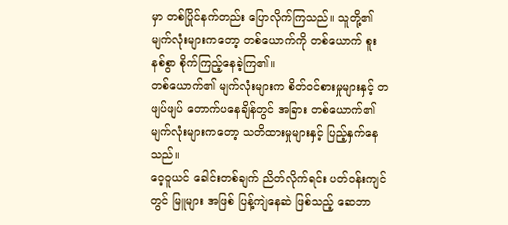မှာ တစ်ပြိုင်နက်တည်း ပြောလိုက်ကြသည်။ သူတို့၏ မျက်လုံးများကတော့ တစ်ယောက်ကို တစ်ယောက် စူးနစ်စွာ စိုက်ကြည့်နေခဲ့ကြ၏။
တစ်ယောက်၏ မျက်လုံးများက စိတ်ဝင်စားမှုများနှင့် တဖျပ်ဖျပ် တောက်ပနေချိန်တွင် အခြား တစ်ယောက်၏ မျက်လုံးများကတော့ သတိထားမှုများနှင့် ပြည့်နှက်နေသည်။
ဝေ့ဝူယင် ခေါင်းတစ်ချက် ညိတ်လိုက်ရင်း ပတ်ဝန်းကျင်တွင် မြူများ အဖြစ် ပြန့်ကျဲနေဆဲ ဖြစ်သည့် ဆေဘာ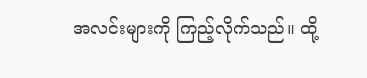အလင်းများကို ကြည့်လိုက်သည်။ ထို့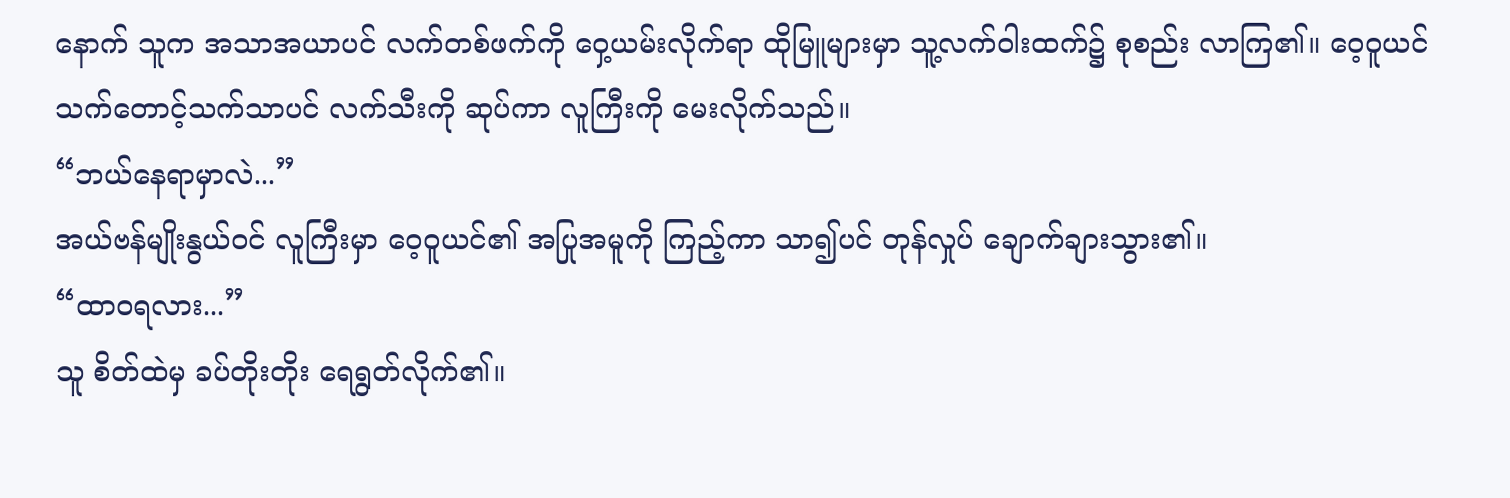နောက် သူက အသာအယာပင် လက်တစ်ဖက်ကို ဝှေ့ယမ်းလိုက်ရာ ထိုမြူများမှာ သူ့လက်ဝါးထက်၌ စုစည်း လာကြ၏။ ဝေ့ဝူယင် သက်တောင့်သက်သာပင် လက်သီးကို ဆုပ်ကာ လူကြီးကို မေးလိုက်သည်။
“ဘယ်နေရာမှာလဲ...”
အယ်ဗန်မျိုးနွယ်ဝင် လူကြီးမှာ ဝေ့ဝူယင်၏ အပြုအမူကို ကြည့်ကာ သာ၍ပင် တုန်လှုပ် ချောက်ချားသွား၏။
“ထာဝရလား...”
သူ စိတ်ထဲမှ ခပ်တိုးတိုး ရေရွတ်လိုက်၏။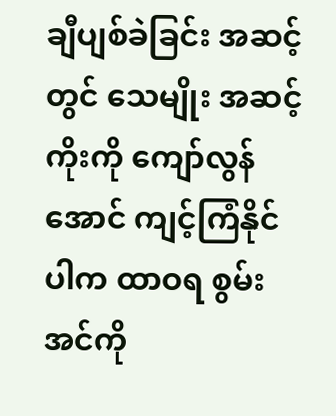ချီပျစ်ခဲခြင်း အဆင့်တွင် သေမျိုး အဆင့်ကိုးကို ကျော်လွန်အောင် ကျင့်ကြံနိုင်ပါက ထာဝရ စွမ်းအင်ကို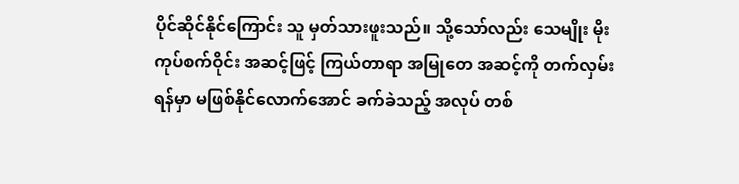ပိုင်ဆိုင်နိုင်ကြောင်း သူ မှတ်သားဖူးသည်။ သို့သော်လည်း သေမျိုး မိုးကုပ်စက်ဝိုင်း အဆင့်ဖြင့် ကြယ်တာရာ အမြုတေ အဆင့်ကို တက်လှမ်းရန်မှာ မဖြစ်နိုင်လောက်အောင် ခက်ခဲသည့် အလုပ် တစ်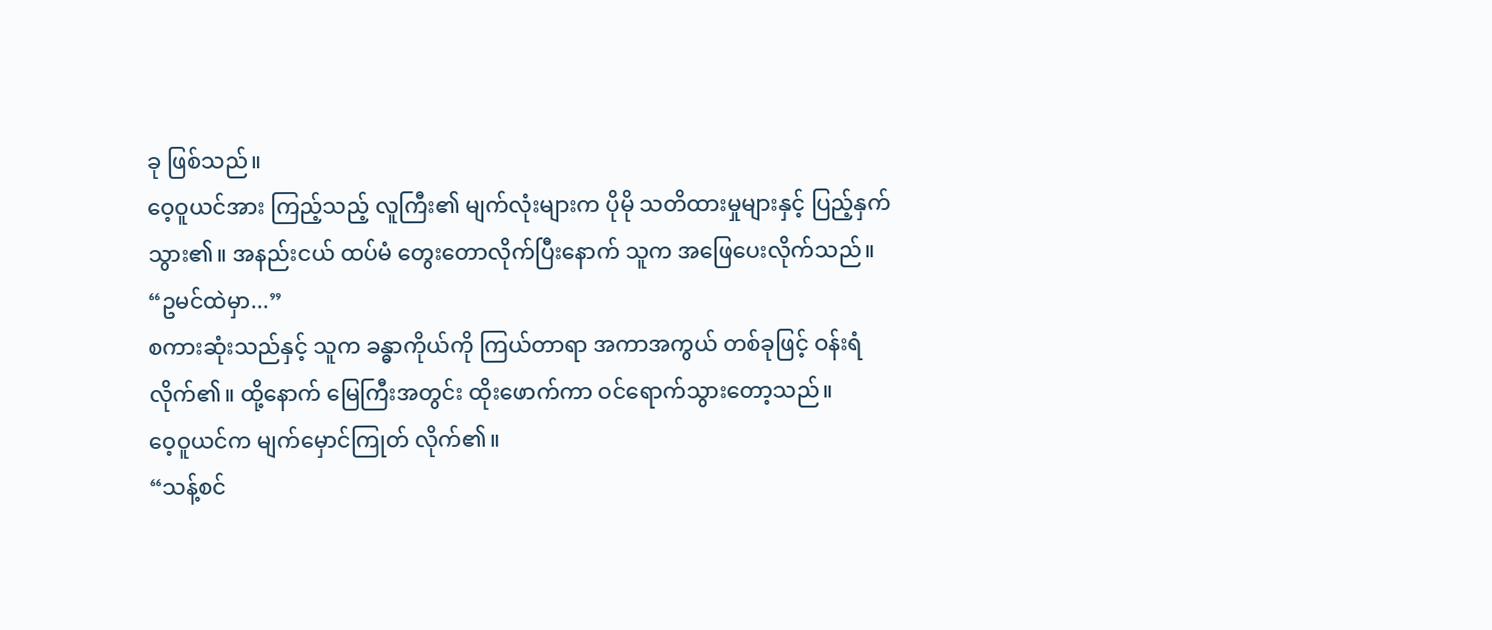ခု ဖြစ်သည်။
ဝေ့ဝူယင်အား ကြည့်သည့် လူကြီး၏ မျက်လုံးများက ပိုမို သတိထားမှုများနှင့် ပြည့်နှက် သွား၏။ အနည်းငယ် ထပ်မံ တွေးတောလိုက်ပြီးနောက် သူက အဖြေပေးလိုက်သည်။
“ဥမင်ထဲမှာ...”
စကားဆုံးသည်နှင့် သူက ခန္ဓာကိုယ်ကို ကြယ်တာရာ အကာအကွယ် တစ်ခုဖြင့် ဝန်းရံလိုက်၏။ ထို့နောက် မြေကြီးအတွင်း ထိုးဖောက်ကာ ဝင်ရောက်သွားတော့သည်။
ဝေ့ဝူယင်က မျက်မှောင်ကြုတ် လိုက်၏။
“သန့်စင်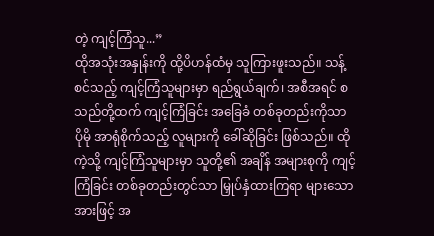တဲ့ ကျင့်ကြံသူ...”
ထိုအသုံးအနှုန်းကို ထို့ပိဟန်ထံမှ သူကြားဖူးသည်။ သန့်စင်သည့် ကျင့်ကြံသူများမှာ ရည်ရွယ်ချက်၊ အစီအရင် စသည်တို့ထက် ကျင့်ကြံခြင်း အခြေခံ တစ်ခုတည်းကိုသာ ပိုမို အာရုံစိုက်သည့် လူများကို ခေါ်ဆိုခြင်း ဖြစ်သည်။ ထိုကဲ့သို့ ကျင့်ကြံသူများမှာ သူတို့၏ အချိန် အများစုကို ကျင့်ကြံခြင်း တစ်ခုတည်းတွင်သာ မြှုပ်နှံထားကြရာ များသောအားဖြင့် အ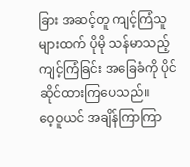ခြား အဆင့်တူ ကျင့်ကြံသူများထက် ပိုမို သန်မာသည့် ကျင့်ကြံခြင်း အခြေခံကို ပိုင်ဆိုင်ထားကြပေသည်။
ဝေ့ဝူယင် အချိန်ကြာကြာ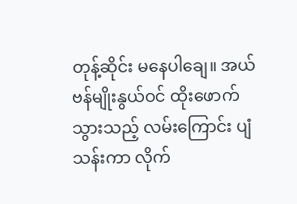တုန့်ဆိုင်း မနေပါချေ။ အယ်ဗန်မျိုးနွယ်ဝင် ထိုးဖောက်သွားသည့် လမ်းကြောင်း ပျံသန်းကာ လိုက်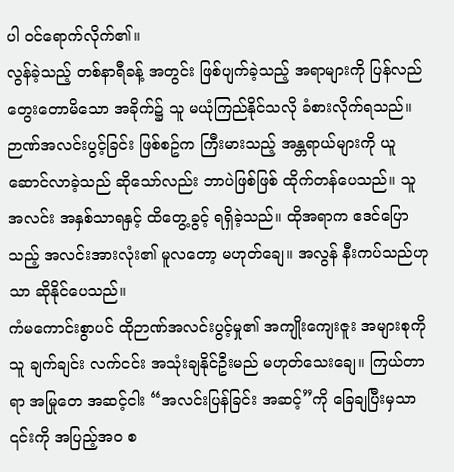ပါ ဝင်ရောက်လိုက်၏။
လွန်ခဲ့သည့် တစ်နာရီခန့် အတွင်း ဖြစ်ပျက်ခဲ့သည့် အရာများကို ပြန်လည် တွေးတောမိသော အခိုက်၌ သူ မယုံကြည်နိုင်သလို ခံစားလိုက်ရသည်။ ဉာဏ်အလင်းပွင့်ခြင်း ဖြစ်စဥ်က ကြီးမားသည့် အန္တရာယ်များကို ယူဆောင်လာခဲ့သည် ဆိုသော်လည်း ဘာပဲဖြစ်ဖြစ် ထိုက်တန်ပေသည်။ သူ အလင်း အနှစ်သာရနှင့် ထိတွေ့ခွင့် ရရှိခဲ့သည်။ ထိုအရာက ဧဒင်ပြောသည့် အလင်းအားလုံး၏ မူလတော့ မဟုတ်ချေ။ အလွန် နီးကပ်သည်ဟုသာ ဆိုနိုင်ပေသည်။
ကံမကောင်းစွာပင် ထိုဉာဏ်အလင်းပွင့်မှု၏ အကျိုးကျေးဇူး အများစုကို သူ ချက်ချင်း လက်ငင်း အသုံးချနိုင်ဦးမည် မဟုတ်သေးချေ။ ကြယ်တာရာ အမြုတေ အဆင့်ငါး “အလင်းပြန်ခြင်း အဆင့်”ကို ခြေချပြီးမှသာ ၎င်းကို အပြည့်အဝ စ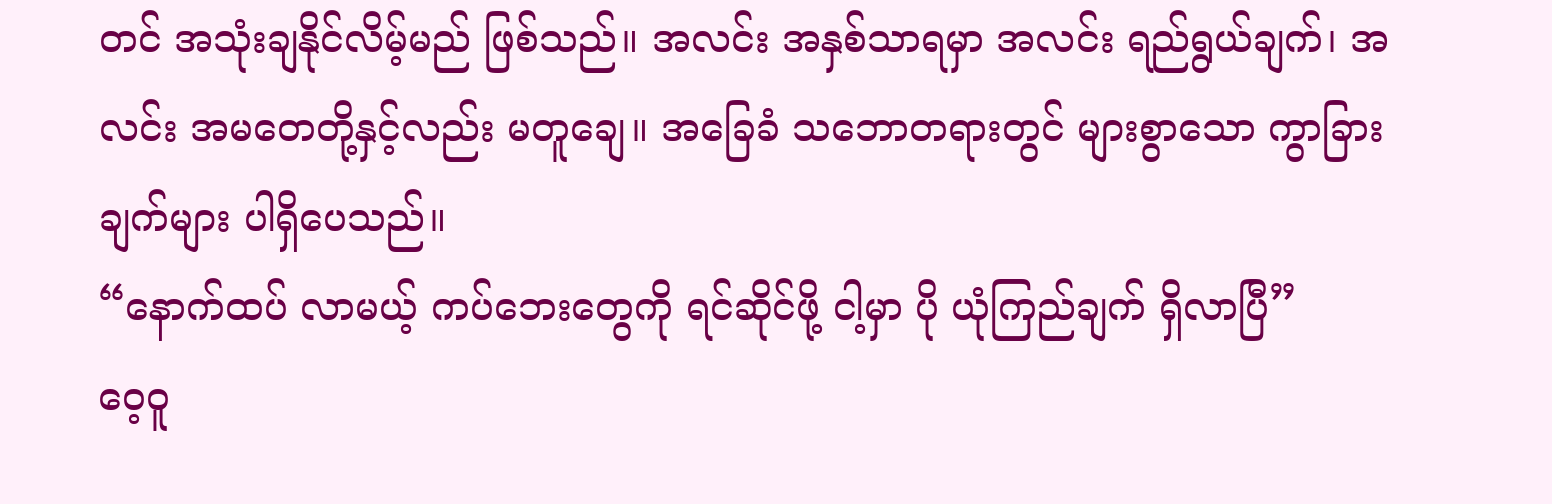တင် အသုံးချနိုင်လိမ့်မည် ဖြစ်သည်။ အလင်း အနှစ်သာရမှာ အလင်း ရည်ရွယ်ချက်၊ အလင်း အမတေတို့နှင့်လည်း မတူချေ။ အခြေခံ သဘောတရားတွင် များစွာသော ကွာခြားချက်များ ပါရှိပေသည်။
“နောက်ထပ် လာမယ့် ကပ်ဘေးတွေကို ရင်ဆိုင်ဖို့ ငါ့မှာ ပို ယုံကြည်ချက် ရှိလာပြီ”
ဝေ့ဝူ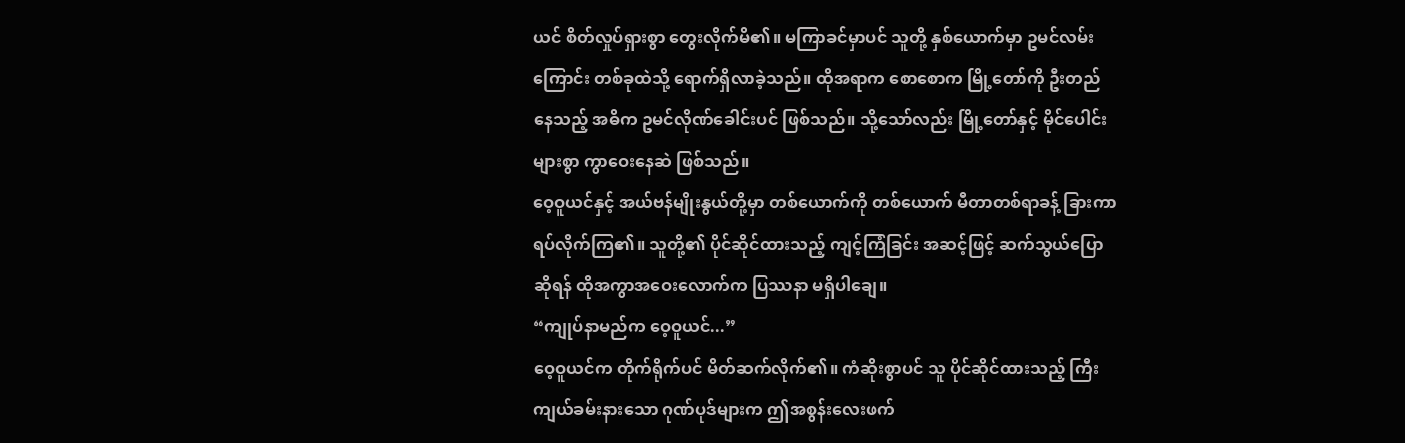ယင် စိတ်လှုပ်ရှားစွာ တွေးလိုက်မိ၏။ မကြာခင်မှာပင် သူတို့ နှစ်ယောက်မှာ ဥမင်လမ်းကြောင်း တစ်ခုထဲသို့ ရောက်ရှိလာခဲ့သည်။ ထိုအရာက စောစောက မြို့တော်ကို ဦးတည်နေသည့် အဓိက ဥမင်လိုဏ်ခေါင်းပင် ဖြစ်သည်။ သို့သော်လည်း မြို့တော်နှင့် မိုင်ပေါင်းများစွာ ကွာဝေးနေဆဲ ဖြစ်သည်။
ဝေ့ဝူယင်နှင့် အယ်ဗန်မျိုးနွယ်တို့မှာ တစ်ယောက်ကို တစ်ယောက် မီတာတစ်ရာခန့် ခြားကာ ရပ်လိုက်ကြ၏။ သူတို့၏ ပိုင်ဆိုင်ထားသည့် ကျင့်ကြံခြင်း အဆင့်ဖြင့် ဆက်သွယ်ပြောဆိုရန် ထိုအကွာအဝေးလောက်က ပြဿနာ မရှိပါချေ။
“ကျုပ်နာမည်က ဝေ့ဝူယင်...”
ဝေ့ဝူယင်က တိုက်ရိုက်ပင် မိတ်ဆက်လိုက်၏။ ကံဆိုးစွာပင် သူ ပိုင်ဆိုင်ထားသည့် ကြီးကျယ်ခမ်းနားသော ဂုဏ်ပုဒ်များက ဤအစွန်းလေးဖက်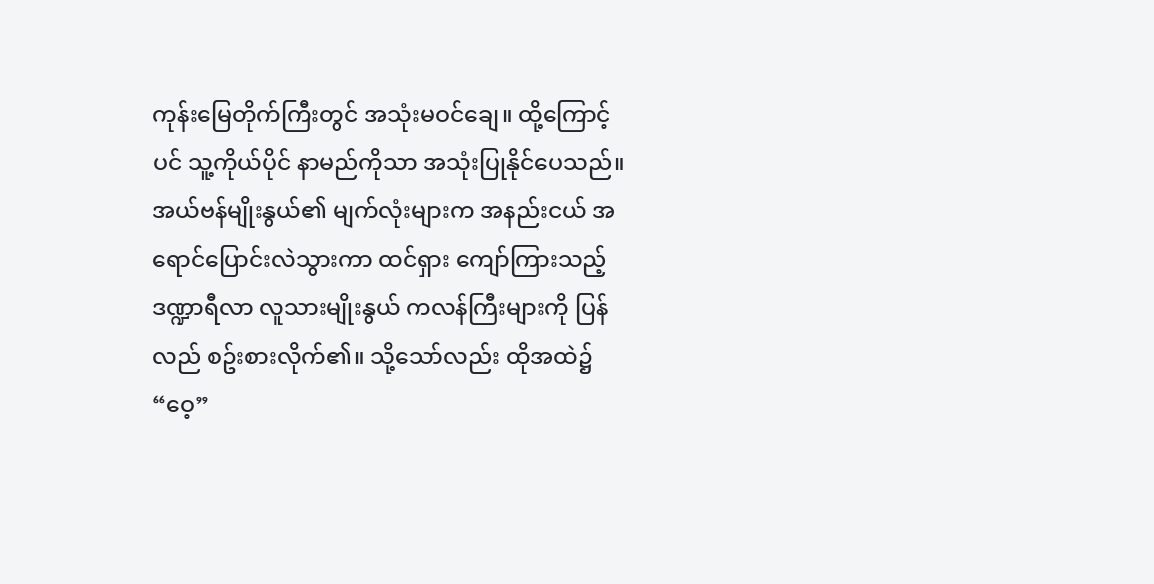ကုန်းမြေတိုက်ကြီးတွင် အသုံးမဝင်ချေ။ ထို့ကြောင့်ပင် သူ့ကိုယ်ပိုင် နာမည်ကိုသာ အသုံးပြုနိုင်ပေသည်။
အယ်ဗန်မျိုးနွယ်၏ မျက်လုံးများက အနည်းငယ် အရောင်ပြောင်းလဲသွားကာ ထင်ရှား ကျော်ကြားသည့် ဒဏ္ဍာရီလာ လူသားမျိုးနွယ် ကလန်ကြီးများကို ပြန်လည် စဥ်းစားလိုက်၏။ သို့သော်လည်း ထိုအထဲ၌ “ဝေ့”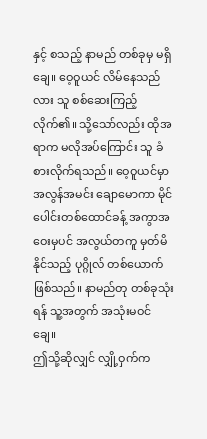နှင့် စသည့် နာမည် တစ်ခုမှ မရှိချေ။ ဝေ့ဝူယင် လိမ်နေသည်လား သူ စစ်ဆေးကြည့်လိုက်၏။ သို့သော်လည်း ထိုအရာက မလိုအပ်ကြောင်း သူ ခံစားလိုက်ရသည်။ ဝေ့ဝူယင်မှာ အလွန်အမင်း ချောမောကာ မိုင်ပေါင်းတစ်ထောင်ခန့် အကွာအဝေးမှပင် အလွယ်တကူ မှတ်မိနိုင်သည့် ပုဂ္ဂိုလ် တစ်ယောက် ဖြစ်သည်။ နာမည်တု တစ်ခုသုံးရန် သူ့အတွက် အသုံးမဝင်ချေ။
ဤသို့ဆိုလျှင် လျှို့ဝှက်က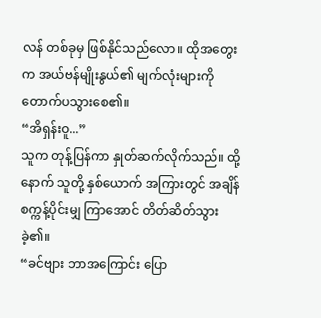လန် တစ်ခုမှ ဖြစ်နိုင်သည်လော။ ထိုအတွေးက အယ်ဗန်မျိုးနွယ်၏ မျက်လုံးများကို တောက်ပသွားစေ၏။
“အိရှန်းဝူ...”
သူက တုန့်ပြန်ကာ နှုတ်ဆက်လိုက်သည်။ ထို့နောက် သူတို့ နှစ်ယောက် အကြားတွင် အချိန် စက္ကန့်ပိုင်းမျှ ကြာအောင် တိတ်ဆိတ်သွားခဲ့၏။
“ခင်ဗျား ဘာအကြောင်း ပြော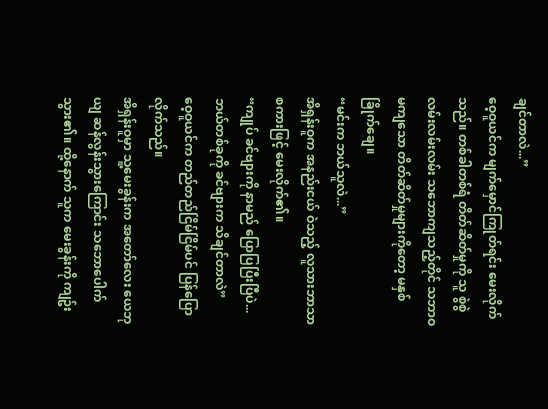ချင်တာလဲ...”
ဝေ့ဝူယင်က မျက်မှောင်ကြုတ်ရင်း မေးလိုက်သည်။ တစ်ခါတစ်ရံ တိတ်ဆိတ်မှုကို သူ စွဲစွဲလမ်းလမ်းလမ်း သဘောကျသည့်တိုင် သဘာဝ မကျသော တိတ်ဆိတ်မှုများကိုတော့ မနှစ်ခြိုက်ချေ။
“မင်းက ဘယ်သူလဲ...”
အိရှန်းဝူက အနည်းငယ် ဝဲသည့် လူသားဘာသာ စကားဖြင့် မေးလိုက်၏။
“ကျုပ် ခင်ဗျားကို နာမည် ပြောပြပြီးပြီပဲ... ဘယ်တစ်ခုကို ခင်ဗျားက သိချင်တာလဲ”
ဝေ့ဝူယင်က တည်တည်ငြိမ်ငြိမ်ပင် ပြန်ပြောလိုက်သည်။
အိရှန်းဝူမှာ သူ့မေးခွန်းက အတော်လေး ယေဘုယျ ဆန်လွန်းသွားကြောင်း သဘောပေါက် သွား၏။ ထို့နောက် သူက မေးခွန်းကို ကျဥ်း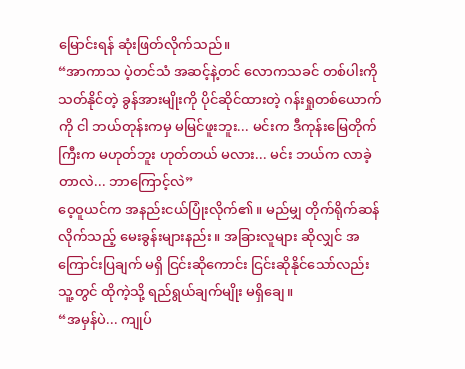မြောင်းရန် ဆုံးဖြတ်လိုက်သည်။
“အာကာသ ပဲ့တင်သံ အဆင့်နဲ့တင် လောကသခင် တစ်ပါးကို သတ်နိုင်တဲ့ ခွန်အားမျိုးကို ပိုင်ဆိုင်ထားတဲ့ ဂန်းရှုတစ်ယောက်ကို ငါ ဘယ်တုန်းကမှ မမြင်ဖူးဘူး... မင်းက ဒီကုန်းမြေတိုက်ကြီးက မဟုတ်ဘူး ဟုတ်တယ် မလား... မင်း ဘယ်က လာခဲ့တာလဲ... ဘာကြောင့်လဲ”
ဝေ့ဝူယင်က အနည်းငယ်ပြုံးလိုက်၏။ မည်မျှ တိုက်ရိုက်ဆန်လိုက်သည့် မေးခွန်းများနည်း။ အခြားလူများ ဆိုလျှင် အကြောင်းပြချက် မရှိ ငြင်းဆိုကောင်း ငြင်းဆိုနိုင်သော်လည်း သူ့တွင် ထိုကဲ့သို့ ရည်ရွယ်ချက်မျိုး မရှိချေ။
“အမှန်ပဲ... ကျုပ်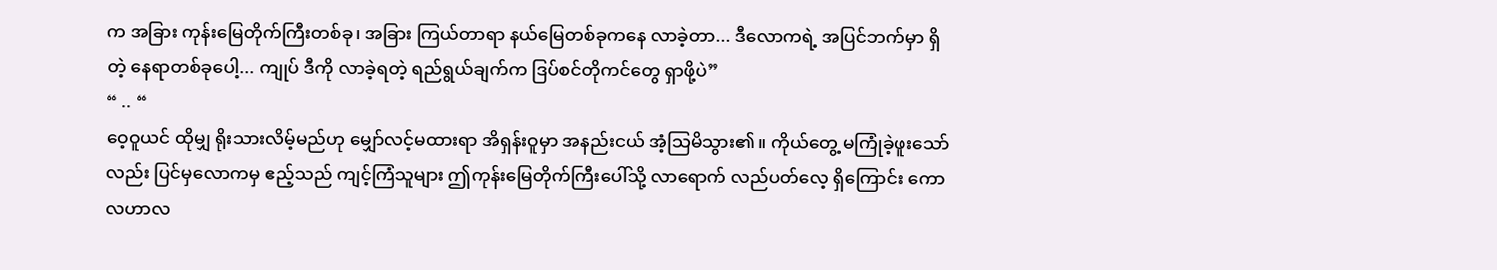က အခြား ကုန်းမြေတိုက်ကြီးတစ်ခု၊ အခြား ကြယ်တာရာ နယ်မြေတစ်ခုကနေ လာခဲ့တာ... ဒီလောကရဲ့ အပြင်ဘက်မှာ ရှိတဲ့ နေရာတစ်ခုပေါ့... ကျုပ် ဒီကို လာခဲ့ရတဲ့ ရည်ရွယ်ချက်က ဒြပ်စင်တိုကင်တွေ ရှာဖို့ပဲ”
“ .. “
ဝေ့ဝူယင် ထိုမျှ ရိုးသားလိမ့်မည်ဟု မျှော်လင့်မထားရာ အိရှန်းဝူမှာ အနည်းငယ် အံ့သြမိသွား၏။ ကိုယ်တွေ့ မကြုံခဲ့ဖူးသော်လည်း ပြင်မှလောကမှ ဧည့်သည် ကျင့်ကြံသူများ ဤကုန်းမြေတိုက်ကြီးပေါ်သို့ လာရောက် လည်ပတ်လေ့ ရှိကြောင်း ကောလဟာလ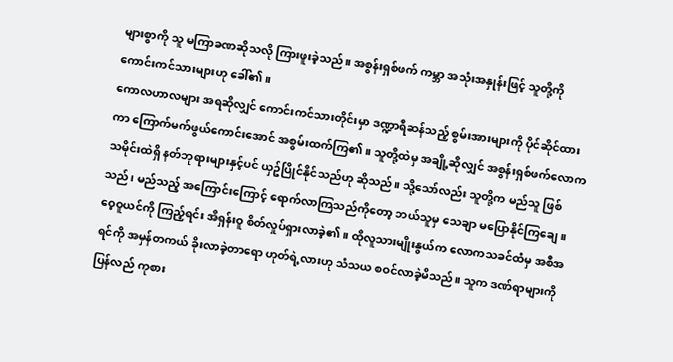များစွာကို သူ မကြာခဏဆိုသလို ကြားဖူးခဲ့သည်။ အစွန်းရှစ်ဖက် ကမ္ဘာ အသုံးအနှုန်းဖြင့် သူတို့ကို ကောင်းကင်သားများဟု ခေါ်၏။
ကောလဟာလများ အရဆိုလျှင် ကောင်းကင်သားတိုင်းမှာ ဒဏ္ဍာရီဆန်သည့် စွမ်းအားများကို ပိုင်ဆိုင်ထားကာ ကြောက်မက်ဖွယ်ကောင်းအောင် အစွမ်းထက်ကြ၏။ သူတို့ထဲမှ အချို့ဆိုလျှင် အစွန်းရှစ်ဖက်လောက သမိုင်းထဲရှိ နတ်ဘုရားများနှင့်ပင် ယှဥ်ပြိုင်နိုင်သည်ဟု ဆိုသည်။ သို့သော်လည်း သူတို့က မည်သူ ဖြစ်သည်၊ မည်သည့် အကြောင်းကြောင့် ရောက်လာကြသည်ကိုတော့ ဘယ်သူမှ သေချာ မပြောနိုင်ကြချေ။
ဝေ့ဝူယင်ကို ကြည့်ရင်း အိရှန်းဝူ စိတ်လှုပ်ရှားလာခဲ့၏။ ထိုလူသားမျိုးနွယ်က လောကသခင်ထံမှ အစီအရင်ကို အမှန်တကယ် ခိုးလာခဲ့တာရော ဟုတ်ရဲ့လားဟု သံသယ စဝင်လာခဲ့မိသည်။ သူက ဒဏ်ရာများကို ပြန်လည် ကုစား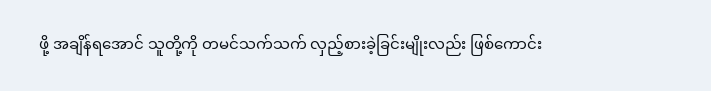ဖို့ အချိန်ရအောင် သူတို့ကို တမင်သက်သက် လှည့်စားခဲ့ခြင်းမျိုးလည်း ဖြစ်ကောင်း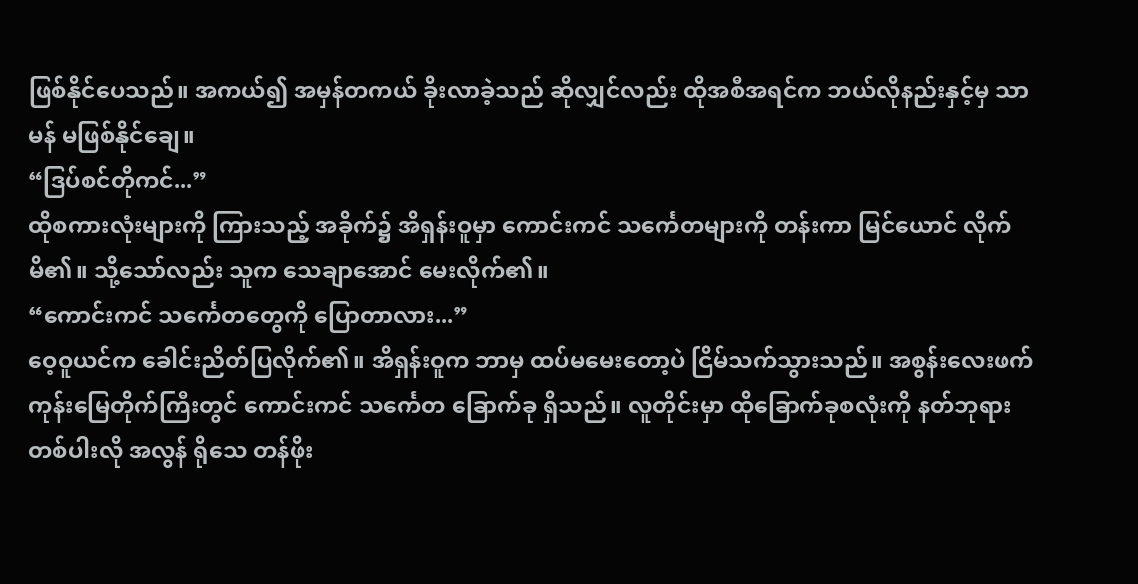ဖြစ်နိုင်ပေသည်။ အကယ်၍ အမှန်တကယ် ခိုးလာခဲ့သည် ဆိုလျှင်လည်း ထိုအစီအရင်က ဘယ်လိုနည်းနှင့်မှ သာမန် မဖြစ်နိုင်ချေ။
“ဒြပ်စင်တိုကင်...”
ထိုစကားလုံးများကို ကြားသည့် အခိုက်၌ အိရှန်းဝူမှာ ကောင်းကင် သင်္ကေတများကို တန်းကာ မြင်ယောင် လိုက်မိ၏။ သို့သော်လည်း သူက သေချာအောင် မေးလိုက်၏။
“ကောင်းကင် သင်္ကေတတွေကို ပြောတာလား...”
ဝေ့ဝူယင်က ခေါင်းညိတ်ပြလိုက်၏။ အိရှန်းဝူက ဘာမှ ထပ်မမေးတော့ပဲ ငြိမ်သက်သွားသည်။ အစွန်းလေးဖက် ကုန်းမြေတိုက်ကြီးတွင် ကောင်းကင် သင်္ကေတ ခြောက်ခု ရှိသည်။ လူတိုင်းမှာ ထိုခြောက်ခုစလုံးကို နတ်ဘုရား တစ်ပါးလို အလွန် ရိုသေ တန်ဖိုး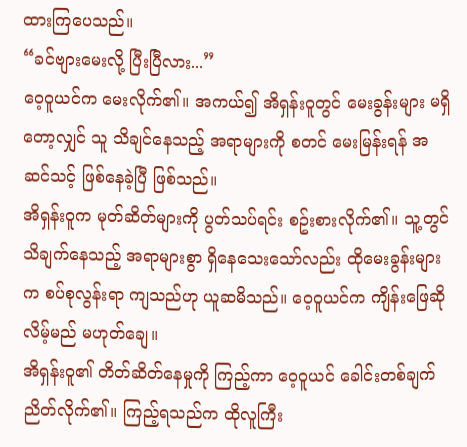ထားကြပေသည်။
“ခင်ဗျားမေးလို့ ပြီးပြီလား...”
ဝေ့ဝူယင်က မေးလိုက်၏။ အကယ်၍ အိရှန်းဝူတွင် မေးခွန်းများ မရှိတော့လျှင် သူ သိချင်နေသည့် အရာများကို စတင် မေးမြန်းရန် အဆင်သင့် ဖြစ်နေခဲ့ပြီ ဖြစ်သည်။
အိရှန်းဝူက မုတ်ဆိတ်များကို ပွတ်သပ်ရင်း စဥ်းစားလိုက်၏။ သူ့တွင် သိချက်နေသည့် အရာများစွာ ရှိနေသေးသော်လည်း ထိုမေးခွန်းများက စပ်စုလွန်းရာ ကျသည်ဟု ယူဆမိသည်။ ဝေ့ဝူယင်က ကျိန်းဖြေဆိုလိမ့်မည် မဟုတ်ချေ။
အိရှန်းဝူ၏ တိတ်ဆိတ်နေမှုကို ကြည့်ကာ ဝေ့ဝူယင် ခေါင်းတစ်ချက် ညိတ်လိုက်၏။ ကြည့်ရသည်က ထိုလူကြီး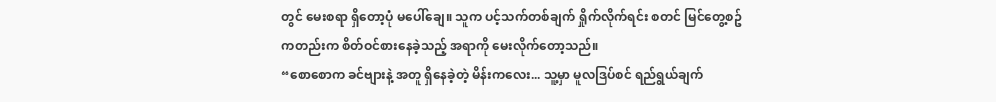တွင် မေးစရာ ရှိတော့ပုံ မပေါ်ချေ။ သူက ပင့်သက်တစ်ချက် ရှိုက်လိုက်ရင်း စတင် မြင်တွေ့စဥ် ကတည်းက စိတ်ဝင်စားနေခဲ့သည့် အရာကို မေးလိုက်တော့သည်။
“စောစောက ခင်ဗျားနဲ့ အတူ ရှိနေခဲ့တဲ့ မိန်းကလေး... သူ့မှာ မူလဒြပ်စင် ရည်ရွယ်ချက်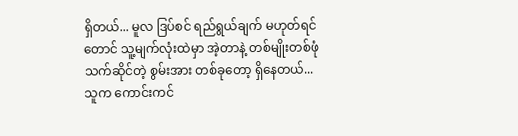ရှိတယ်... မူလ ဒြပ်စင် ရည်ရွယ်ချက် မဟုတ်ရင်တောင် သူ့မျက်လုံးထဲမှာ အဲ့တာနဲ့ တစ်မျိုးတစ်ဖုံ သက်ဆိုင်တဲ့ စွမ်းအား တစ်ခုတော့ ရှိနေတယ်... သူက ကောင်းကင်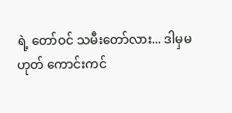ရဲ့ တော်ဝင် သမီးတော်လား... ဒါမှမဟုတ် ကောင်းကင်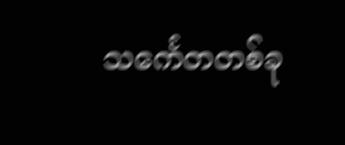သင်္ကေတတစ်ခု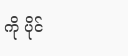ကို ပိုင်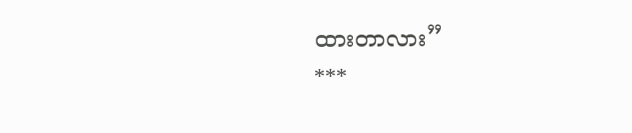ထားတာလား”
***